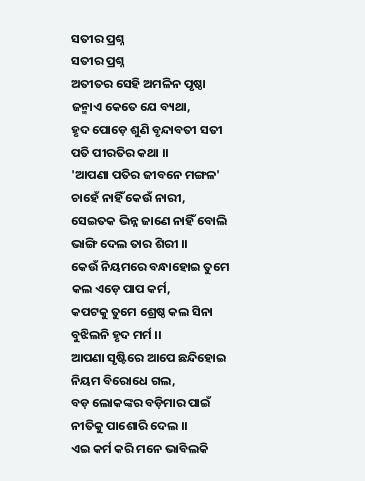ସତୀର ପ୍ରଶ୍ନ
ସତୀର ପ୍ରଶ୍ନ
ଅତୀତର ସେହି ଅମଳିନ ପୃଷ୍ଠା
ଜନ୍ମାଏ କେତେ ଯେ ବ୍ୟଥା,
ହୃଦ ପୋଡ଼େ ଶୁଣି ବୃନ୍ଦାବତୀ ସତୀ
ପତି ପୀରତିର କଥା ।।
'ଆପଣା ପତିର ଜୀବନେ ମଙ୍ଗଳ'
ଚାହେଁ ନାହିଁ କେଉଁ ନାରୀ,
ସେଇତକ ଭିନ୍ନ ଜାଣେ ନାହିଁ ବୋଲି
ଭାଙ୍ଗି ଦେଲ ତାର ଶିରୀ ।।
କେଉଁ ନିୟମରେ ବନ୍ଧାହୋଇ ତୁମେ
କଲ ଏଡ଼େ ପାପ କର୍ମ,
କପଟକୁ ତୁମେ ଶ୍ରେଷ୍ଠ କଲ ସିନା
ବୁଝିଲନି ହୃଦ ମର୍ମ ।।
ଆପଣା ସୃଷ୍ଟିରେ ଆପେ ଛନ୍ଦିହୋଇ
ନିୟମ ବିରୋଧେ ଗଲ,
ବଡ଼ ଲୋକଙ୍କର ବଡ଼ିମାର ପାଇଁ
ନୀତିକୁ ପାଶୋରି ଦେଲ ।।
ଏଇ କର୍ମ କରି ମନେ ଭାବିଲକି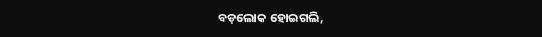ବଡ଼ଲୋକ ହୋଇଗଲି,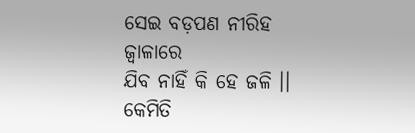ସେଇ ବଡ଼ପଣ ନୀରିହ ଜ୍ୱାଳାରେ
ଯିବ ନାହିଁ କି ହେ ଜଳି ।।
କେମିତି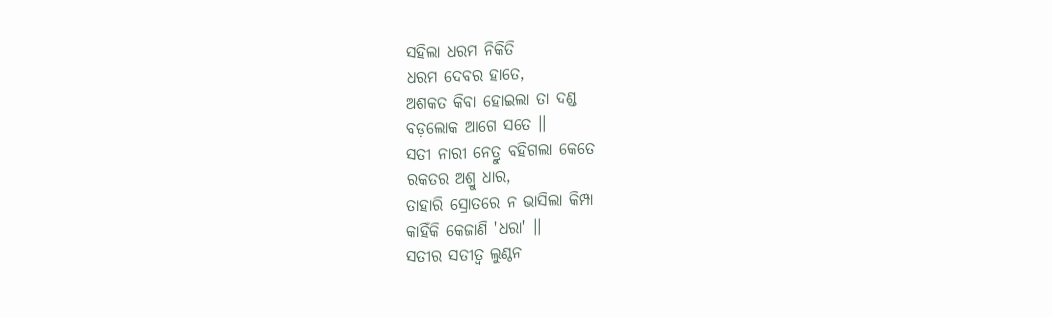ସହିଲା ଧରମ ନିକିତି
ଧରମ ଦେବର ହାତେ,
ଅଶକତ କିବା ହୋଇଲା ତା ଦଣ୍ଡ
ବଡ଼ଲୋକ ଆଗେ ସତେ ।।
ସତୀ ନାରୀ ନେତ୍ରୁ ବହିଗଲା କେତେ
ରକତର ଅଶ୍ରୁ ଧାର,
ତାହାରି ସ୍ରୋତରେ ନ ଭାସିଲା କିମ୍ପା
କାହିଁକି କେଜାଣି 'ଧରା' ।।
ସତୀର ସତୀତ୍ଵ ଲୁଣ୍ଠନ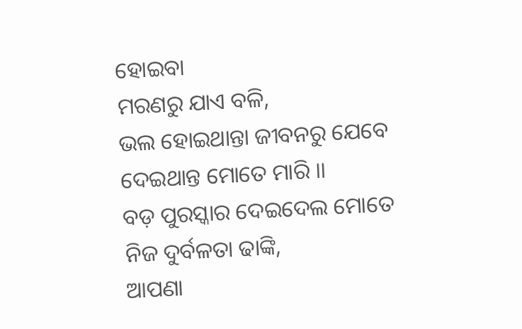ହୋଇବା
ମରଣରୁ ଯାଏ ବଳି,
ଭଲ ହୋଇଥାନ୍ତା ଜୀବନରୁ ଯେବେ
ଦେଇଥାନ୍ତ ମୋତେ ମାରି ।।
ବଡ଼ ପୁରସ୍କାର ଦେଇଦେଲ ମୋତେ
ନିଜ ଦୁର୍ବଳତା ଢାଙ୍କି,
ଆପଣା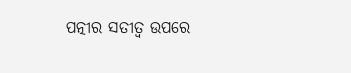ପତ୍ନୀର ସତୀତ୍ଵ ଉପରେ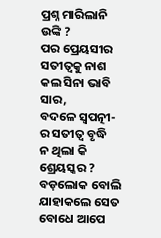ପ୍ରଶ୍ନ ମାରିଲାନି ଉଙ୍କି ?
ପର ପ୍ରେୟସୀର ସତୀତ୍ଵକୁ ନାଶ
କଲ ସିନା ଭାବି ସାର,
ବଦଳେ ସ୍ବପତ୍ନୀ- ର ସତୀତ୍ଵ ବୃଦ୍ଧି
ନ ଥିଲା କି ଶ୍ରେୟସ୍କର ?
ବଡ଼ଲୋକ ବୋଲି ଯାହାକଲେ ସେତ
ବୋଧେ ଆପେ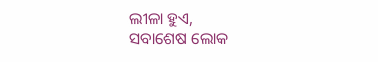ଲୀଳା ହୁଏ,
ସବାଶେଷ ଲୋକ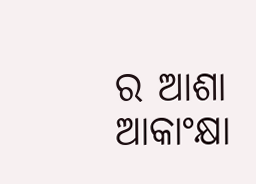ର ଆଶା ଆକାଂକ୍ଷା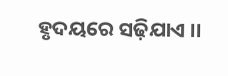ହୃଦୟରେ ସଢ଼ିଯାଏ ।।